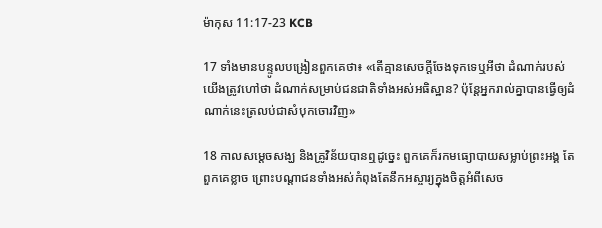ម៉ាកុស 11:17-23 KCB

17 ទាំងមានបន្ទូលបង្រៀនពួកគេថា៖ «តើគ្មានសេចក្ដីចែងទុកទេឬអីថា ដំណាក់របស់យើងត្រូវហៅថា ដំណាក់សម្រាប់ជនជាតិទាំងអស់អធិស្ឋាន? ប៉ុន្ដែអ្នករាល់គ្នាបានធ្វើឲ្យដំណាក់នេះត្រលប់ជាសំបុកចោរវិញ»

18 កាលសម្ដេចសង្ឃ និងគ្រូវិន័យបានឮដូច្នេះ ពួកគេក៏រកមធ្យោបាយសម្លាប់ព្រះអង្គ តែពួកគេខ្លាច ព្រោះបណ្ដាជនទាំងអស់កំពុងតែនឹកអស្ចារ្យក្នុងចិត្ដអំពីសេច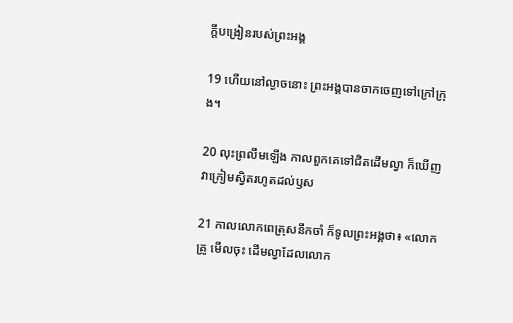ក្ដីបង្រៀនរបស់ព្រះអង្គ

19 ហើយនៅល្ងាចនោះ ព្រះអង្គបានចាកចេញទៅក្រៅក្រុង។

20 លុះព្រលឹមឡើង កាលពួកគេទៅជិតដើមល្វា ក៏ឃើញវាក្រៀមស្វិតរហូតដល់ឫស

21 កាលលោកពេត្រុសនឹកចាំ ក៏ទូលព្រះអង្គថា៖ «លោកគ្រូ មើលចុះ ដើមល្វាដែលលោក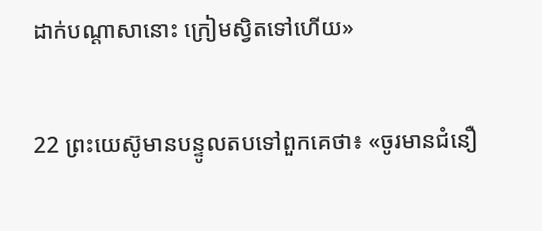ដាក់បណ្ដាសានោះ ក្រៀមស្វិតទៅហើយ»

22 ព្រះយេស៊ូមានបន្ទូលតបទៅពួកគេថា៖ «ចូរមានជំនឿ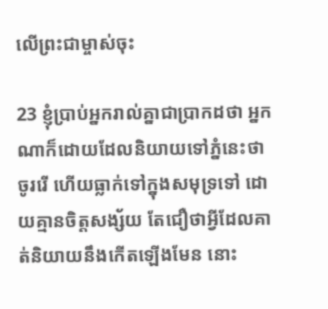លើព្រះជាម្ចាស់ចុះ

23 ខ្ញុំប្រាប់អ្នករាល់គ្នាជាប្រាកដថា អ្នកណាក៏ដោយដែលនិយាយទៅភ្នំនេះថា ចូររើ ហើយធ្លាក់ទៅក្នុងសមុទ្រទៅ ដោយគ្មានចិត្ដសង្ស័យ តែជឿថាអ្វីដែលគាត់និយាយនឹងកើតឡើងមែន នោះ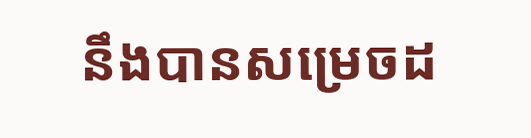នឹងបានសម្រេចដ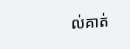ល់គាត់